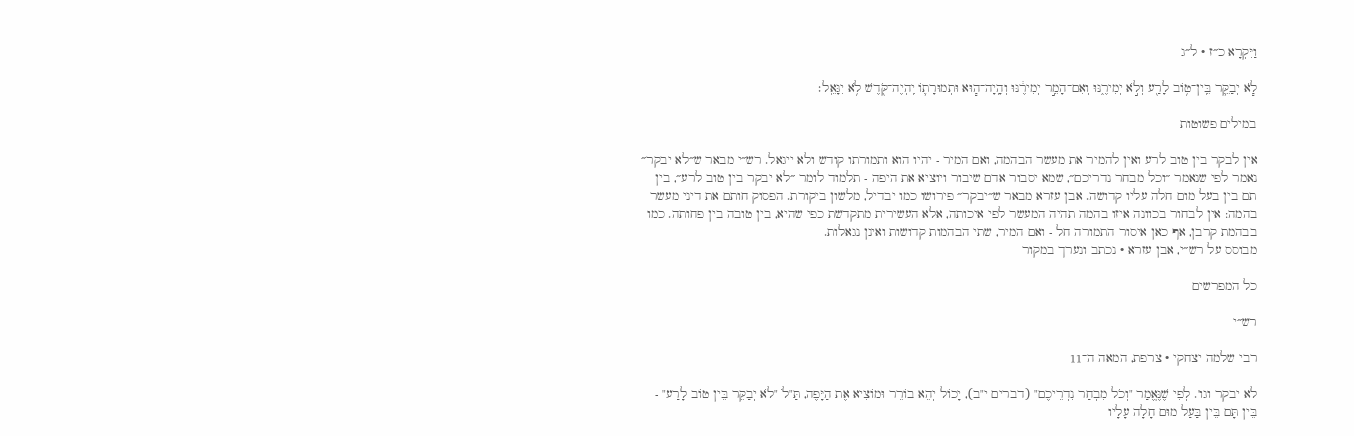וַיִּקְרָא כ״ז · ל״ג

לֹ֧א יְבַקֵּ֛ר בֵּֽין־ט֥וֹב לָרַ֖ע וְלֹ֣א יְמִירֶ֑נּוּ וְאִם־הָמֵ֣ר יְמִירֶ֔נּוּ וְהָֽיָה־ה֧וּא וּתְמוּרָת֛וֹ יִֽהְיֶה־קֹּ֖דֶשׁ לֹ֥א יִגָּאֵֽל׃

במילים פשוטות

אין לבקר בין טוב לרע ואין להמיר את מעשר הבהמה, ואם המיר - יהיו הוא ותמורתו קודש ולא ייגאל. רש״י מבאר ש״לא יבקר״ נאמר לפי שנאמר ״וכל מבחר נדריכם״, שמא יסבור אדם שיבור ויוציא את היפה - תלמוד לומר ״לא יבקר בין טוב לרע״, בין תם בין בעל מום חלה עליו קדושה. אבן עזרא מבאר ש״יבקר״ פירושו כמו יבדיל, מלשון ביקורת. הפסוק חותם את דיני מעשר בהמה: אין לבחור בכוונה איזו בהמה תהיה המעשר לפי איכותה, אלא העשירית מתקדשת כפי שהיא, בין טובה בין פחותה. כמו בבהמת קרבן, אף כאן איסור התמורה חל - ואם המיר, שתי הבהמות קדושות ואינן נגאלות.
מבוסס על רש״י, אבן עזרא · נכתב ונערך במקור

כל המפרשים

רש״י

רבי שלמה יצחקי · צרפת, המאה ה־11

לא יבקר וגו'. לְפִי שֶׁנֶּאֱמַר "וְכֹל מִבְחַר נִדְרֵיכֶם" (דברים י"ב), יָכוֹל יְהֵא בוֹרֵר וּמוֹצִיא אֶת הַיָּפֶה, תַּ"לֹ "לֹא יְבַקֵּר בֵּין טוֹב לָרַע" - בֵּין תָּם בֵּין בַּעַל מוּם חָלָה עָלָיו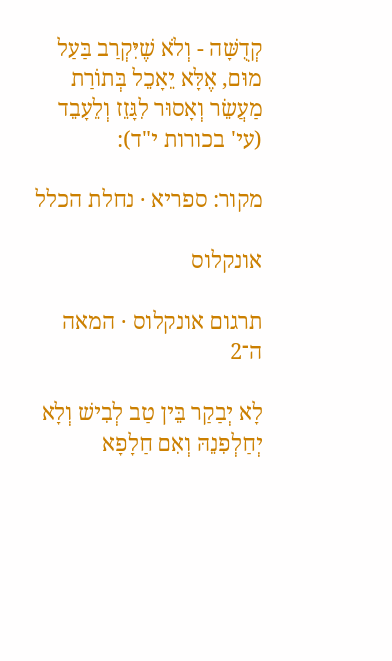קְדֻשָּׁה - וְלֹא שֶׁיִּקְרַב בַּעַל מוּם, אֶלָּא יֵאָכֵל בְּתוֹרַת מַעֲשֵׂר וְאָסוּר לִגָּזֵז וְלֵעָבֵד (עי' בכורות י"ד):

מקור: ספריא · נחלת הכלל

אונקלוס

תרגום אונקלוס · המאה ה־2

לָא יְבַקַר בֵּין טַב לְבִישׁ וְלָא יְחַלְפִנֵהּ וְאִם חַלָפָא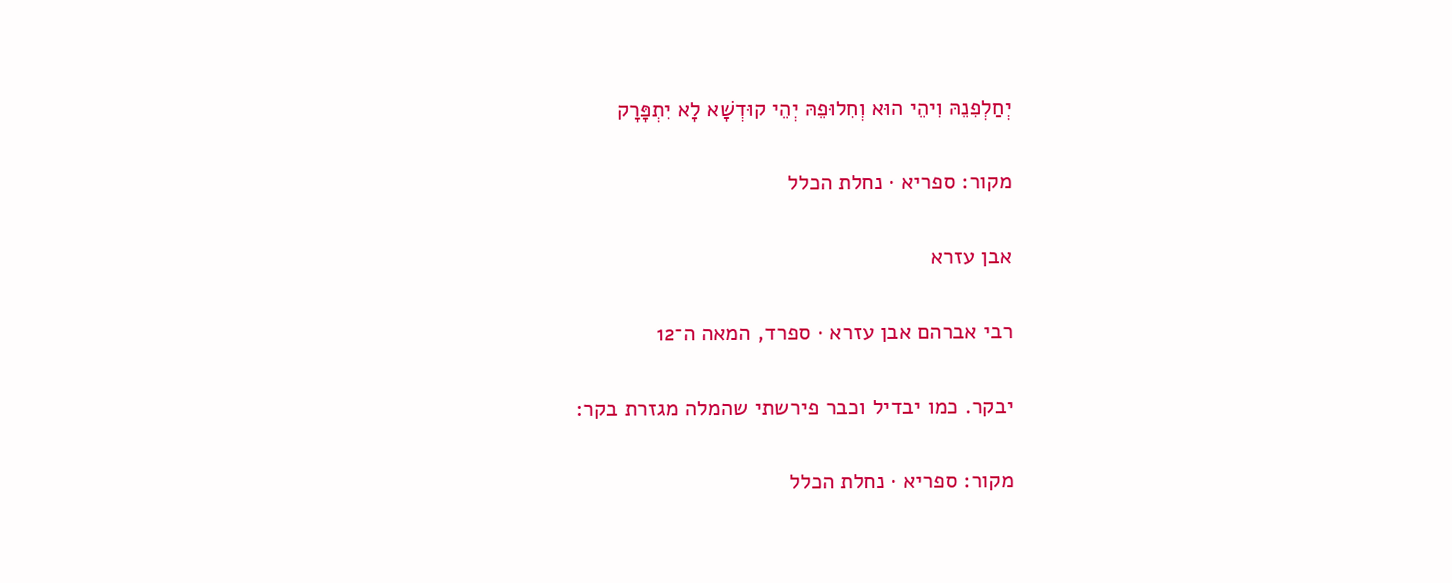יְחַלְפִנֵהּ וִיהֵי הוּא וְחִלוּפֵהּ יְהֵי קוּדְשָׁא לָא יִתְפָּרָק

מקור: ספריא · נחלת הכלל

אבן עזרא

רבי אברהם אבן עזרא · ספרד, המאה ה־12

יבקר. כמו יבדיל וכבר פירשתי שהמלה מגזרת בקר:

מקור: ספריא · נחלת הכלל